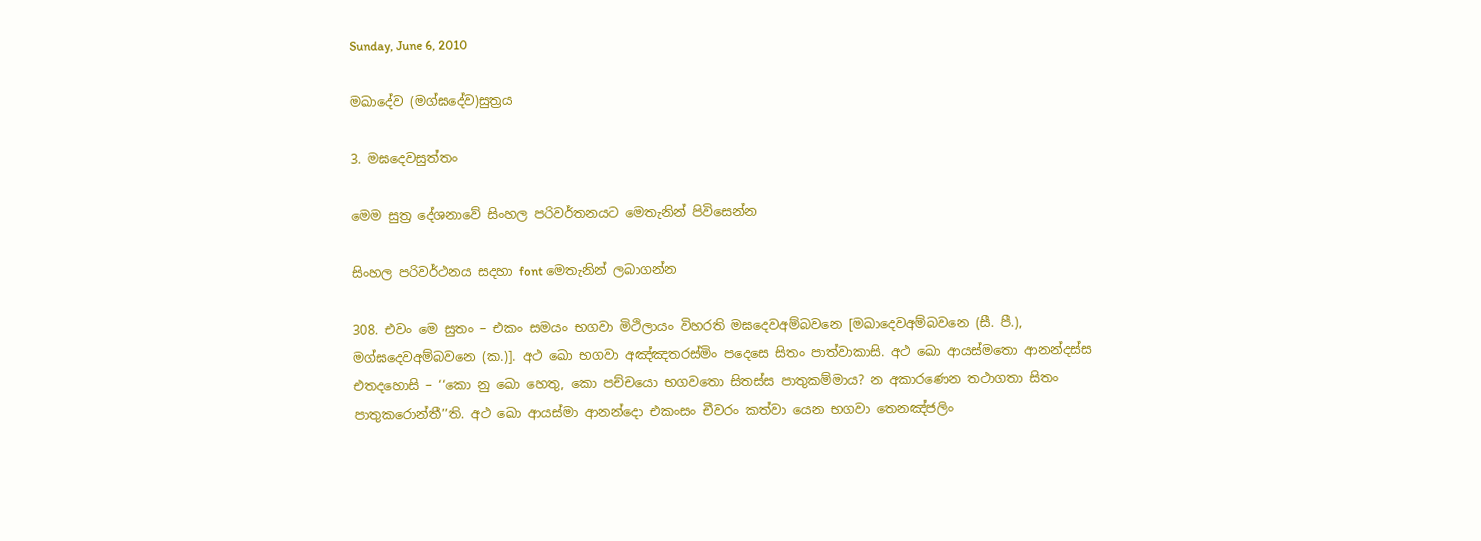Sunday, June 6, 2010

මඛාදේව (මග්ඝදේව)සුත්‍රය

3. මඝදෙවසුත්‌තං

මෙම සුත්‍ර දේශනාවේ සිංහල පරිවර්තනයට මෙතැනින් පිවිසෙන්න

සිංහල පරිවර්ථනය සදහා ‍font මෙතැනින් ලබාගන්න

308. එවං මෙ සුතං – එකං සමයං භගවා මිථිලායං විහරති මඝදෙවඅම්‌බවනෙ [මඛාදෙවඅම්‌බවනෙ (සී. පී.), මග්‌ඝදෙවඅම්‌බවනෙ (ක.)]. අථ ඛො භගවා අඤ්‌ඤතරස්‌මිං පදෙසෙ සිතං පාත්‌වාකාසි. අථ ඛො ආයස්‌මතො ආනන්‌දස්‌ස එතදහොසි – ‘‘කො නු ඛො හෙතු, කො පච්‌චයො භගවතො සිතස්‌ස පාතුකම්‌මාය? න අකාරණෙන තථාගතා සිතං පාතුකරොන්‌තී’’ති. අථ ඛො ආයස්‌මා ආනන්‌දො එකංසං චීවරං කත්‌වා යෙන භගවා තෙනඤ්‌ජලිං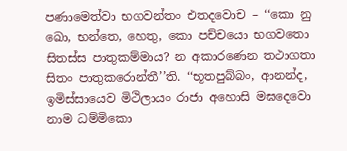පණාමෙත්‌වා භගවන්‌තං එතදවොච – ‘‘කො නු ඛො, භන්‌තෙ, හෙතු, කො පච්‌චයො භගවතො සිතස්‌ස පාතුකම්‌මාය? න අකාරණෙන තථාගතා සිතං පාතුකරොන්‌තී’’ති. ‘‘භූතපුබ්‌බං, ආනන්‌ද, ඉමිස්‌සායෙව මිථිලායං රාජා අහොසි මඝදෙවො නාම ධම්‌මිකො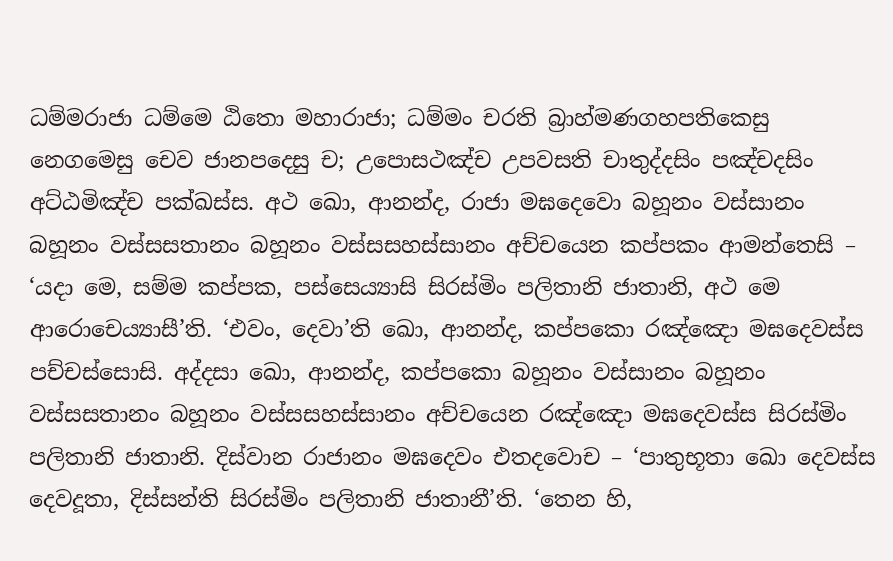ධම්‌මරාජා ධම්‌මෙ ඨිතො මහාරාජා; ධම්‌මං චරති බ්‍රාහ්‌මණගහපතිකෙසු නෙගමෙසු චෙව ජානපදෙසු ච; උපොසථඤ්‌ච උපවසති චාතුද්‌දසිං පඤ්‌චදසිං අට්‌ඨමිඤ්‌ච පක්‌ඛස්‌ස. අථ ඛො, ආනන්‌ද, රාජා මඝදෙවො බහූනං වස්‌සානං බහූනං වස්‌සසතානං බහූනං වස්‌සසහස්‌සානං අච්‌චයෙන කප්‌පකං ආමන්‌තෙසි – ‘යදා මෙ, සම්‌ම කප්‌පක, පස්‌සෙය්‍යාසි සිරස්‌මිං පලිතානි ජාතානි, අථ මෙ ආරොචෙය්‍යාසී’ති. ‘එවං, දෙවා’ති ඛො, ආනන්‌ද, කප්‌පකො රඤ්‌ඤො මඝදෙවස්‌ස පච්‌චස්‌සොසි. අද්‌දසා ඛො, ආනන්‌ද, කප්‌පකො බහූනං වස්‌සානං බහූනං වස්‌සසතානං බහූනං වස්‌සසහස්‌සානං අච්‌චයෙන රඤ්‌ඤො මඝදෙවස්‌ස සිරස්‌මිං පලිතානි ජාතානි. දිස්‌වාන රාජානං මඝදෙවං එතදවොච – ‘පාතුභූතා ඛො දෙවස්‌ස දෙවදූතා, දිස්‌සන්‌ති සිරස්‌මිං පලිතානි ජාතානී’ති. ‘තෙන හි,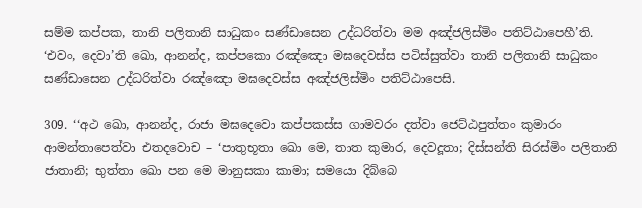සම්‌ම කප්‌පක, තානි පලිතානි සාධුකං සණ්‌ඩාසෙන උද්‌ධරිත්‌වා මම අඤ්‌ජලිස්‌මිං පතිට්‌ඨාපෙහී’ති. ‘එවං, දෙවා’ති ඛො, ආනන්‌ද, කප්‌පකො රඤ්‌ඤො මඝදෙවස්‌ස පටිස්‌සුත්‌වා තානි පලිතානි සාධුකං සණ්‌ඩාසෙන උද්‌ධරිත්‌වා රඤ්‌ඤො මඝදෙවස්‌ස අඤ්‌ජලිස්‌මිං පතිට්‌ඨාපෙසි.

309. ‘‘අථ ඛො, ආනන්‌ද, රාජා මඝදෙවො කප්‌පකස්‌ස ගාමවරං දත්‌වා ජෙට්‌ඨපුත්‌තං කුමාරං ආමන්‌තාපෙත්‌වා එතදවොච – ‘පාතුභූතා ඛො මෙ, තාත කුමාර, දෙවදූතා; දිස්‌සන්‌ති සිරස්‌මිං පලිතානි ජාතානි; භුත්‌තා ඛො පන මෙ මානුසකා කාමා; සමයො දිබ්‌බෙ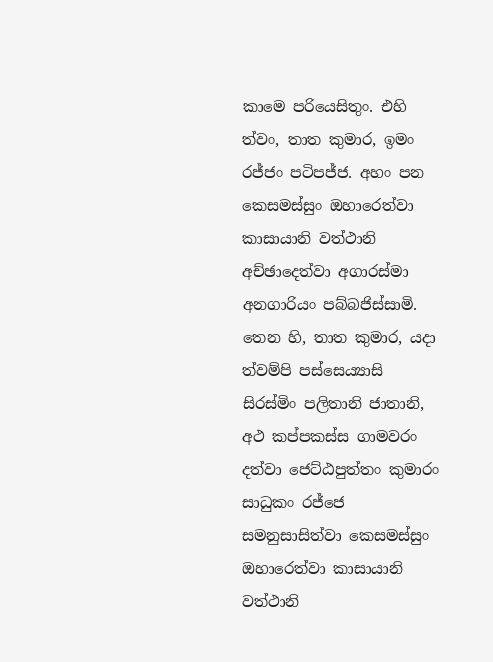කාමෙ පරියෙසිතුං. එහි ත්‌වං, තාත කුමාර, ඉමං රජ්‌ජං පටිපජ්‌ජ. අහං පන කෙසමස්‌සුං ඔහාරෙත්‌වා කාසායානි වත්‌ථානි අච්‌ඡාදෙත්‌වා අගාරස්‌මා අනගාරියං පබ්‌බජිස්‌සාමි. තෙන හි, තාත කුමාර, යදා ත්‌වම්‌පි පස්‌සෙය්‍යාසි සිරස්‌මිං පලිතානි ජාතානි, අථ කප්‌පකස්‌ස ගාමවරං දත්‌වා ජෙට්‌ඨපුත්‌තං කුමාරං සාධුකං රජ්‌ජෙ සමනුසාසිත්‌වා කෙසමස්‌සුං ඔහාරෙත්‌වා කාසායානි වත්‌ථානි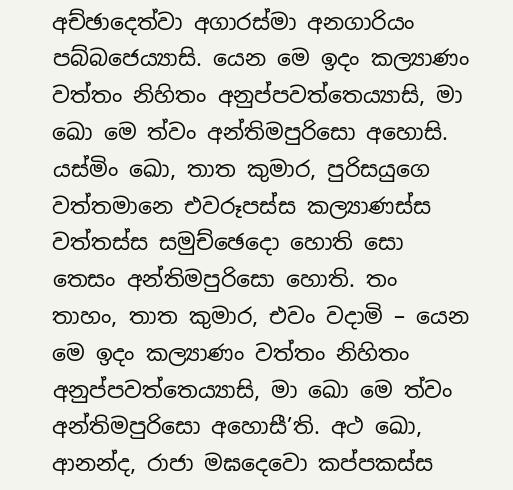අච්‌ඡාදෙත්‌වා අගාරස්‌මා අනගාරියං පබ්‌බජෙය්‍යාසි. යෙන මෙ ඉදං කල්‍යාණං වත්‌තං නිහිතං අනුප්‌පවත්‌තෙය්‍යාසි, මා ඛො මෙ ත්‌වං අන්‌තිමපුරිසො අහොසි. යස්‌මිං ඛො, තාත කුමාර, පුරිසයුගෙ වත්‌තමානෙ එවරූපස්‌ස කල්‍යාණස්‌ස වත්‌තස්‌ස සමුච්‌ඡෙදො හොති සො තෙසං අන්‌තිමපුරිසො හොති. තං තාහං, තාත කුමාර, එවං වදාමි – යෙන මෙ ඉදං කල්‍යාණං වත්‌තං නිහිතං අනුප්‌පවත්‌තෙය්‍යාසි, මා ඛො මෙ ත්‌වං අන්‌තිමපුරිසො අහොසී’ති. අථ ඛො, ආනන්‌ද, රාජා මඝදෙවො කප්‌පකස්‌ස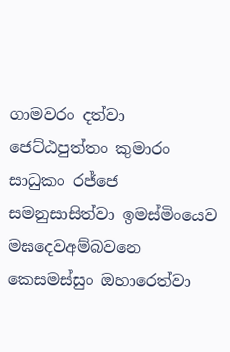ගාමවරං දත්‌වා ජෙට්‌ඨපුත්‌තං කුමාරං සාධුකං රජ්‌ජෙ සමනුසාසිත්‌වා ඉමස්‌මිංයෙව මඝදෙවඅම්‌බවනෙ කෙසමස්‌සුං ඔහාරෙත්‌වා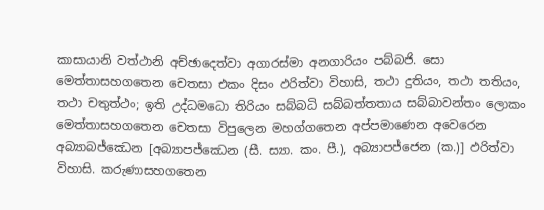කාසායානි වත්‌ථානි අච්‌ඡාදෙත්‌වා අගාරස්‌මා අනගාරියං පබ්‌බජි. සො මෙත්‌තාසහගතෙන චෙතසා එකං දිසං ඵරිත්‌වා විහාසි, තථා දුතියං, තථා තතියං, තථා චතුත්‌ථං; ඉති උද්‌ධමධො තිරියං සබ්‌බධි සබ්‌බත්‌තතාය සබ්‌බාවන්‌තං ලොකං මෙත්‌තාසහගතෙන චෙතසා විපුලෙන මහග්‌ගතෙන අප්‌පමාණෙන අවෙරෙන අබ්‍යාබජ්‌ඣෙන [අබ්‍යාපජ්‌ඣෙන (සී. ස්‍යා. කං. පී.), අබ්‍යාපජ්‌ජෙන (ක.)] ඵරිත්‌වා විහාසි. කරුණාසහගතෙන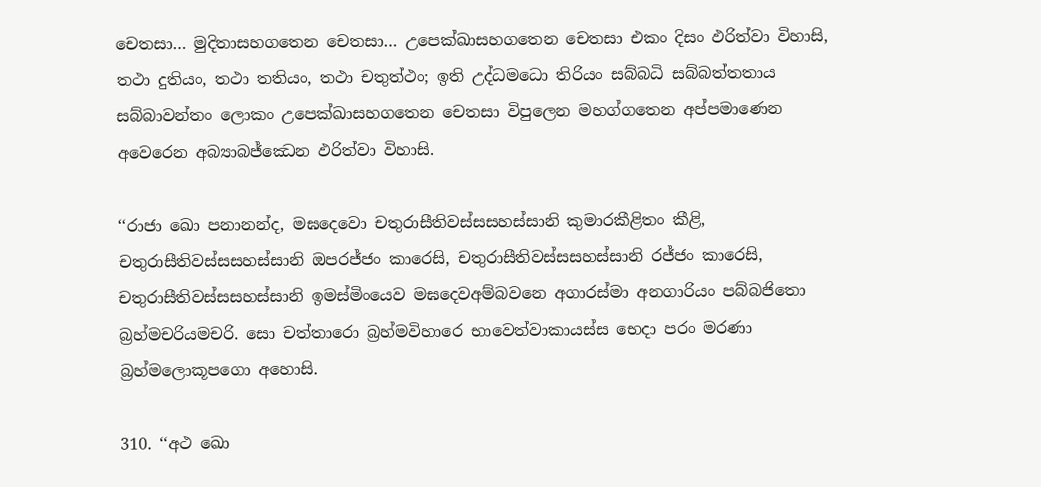චෙතසා… මුදිතාසහගතෙන චෙතසා… උපෙක්‌ඛාසහගතෙන චෙතසා එකං දිසං ඵරිත්‌වා විහාසි, තථා දුතියං, තථා තතියං, තථා චතුත්‌ථං; ඉති උද්‌ධමධො තිරියං සබ්‌බධි සබ්‌බත්‌තතාය සබ්‌බාවන්‌තං ලොකං උපෙක්‌ඛාසහගතෙන චෙතසා විපුලෙන මහග්‌ගතෙන අප්‌පමාණෙන අවෙරෙන අබ්‍යාබජ්‌ඣෙන ඵරිත්‌වා විහාසි.

‘‘රාජා ඛො පනානන්‌ද, මඝදෙවො චතුරාසීතිවස්‌සසහස්‌සානි කුමාරකීළිතං කීළි, චතුරාසීතිවස්‌සසහස්‌සානි ඔපරජ්‌ජං කාරෙසි, චතුරාසීතිවස්‌සසහස්‌සානි රජ්‌ජං කාරෙසි, චතුරාසීතිවස්‌සසහස්‌සානි ඉමස්‌මිංයෙව මඝදෙවඅම්‌බවනෙ අගාරස්‌මා අනගාරියං පබ්‌බජිතො බ්‍රහ්‌මචරියමචරි. සො චත්‌තාරො බ්‍රහ්‌මවිහාරෙ භාවෙත්‌වාකායස්‌ස භෙදා පරං මරණා බ්‍රහ්‌මලොකූපගො අහොසි.

310. ‘‘අථ ඛො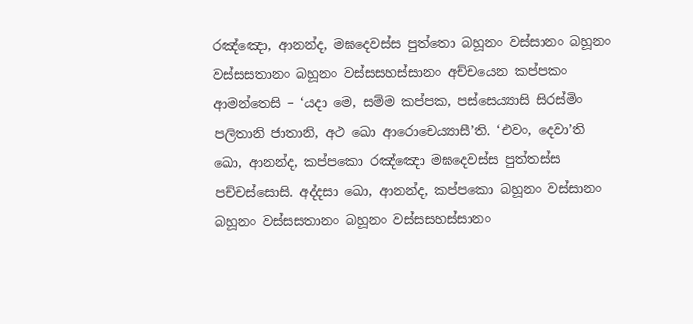රඤ්‌ඤො, ආනන්‌ද, මඝදෙවස්‌ස පුත්‌තො බහූනං වස්‌සානං බහූනං වස්‌සසතානං බහූනං වස්‌සසහස්‌සානං අච්‌චයෙන කප්‌පකං ආමන්‌තෙසි – ‘යදා මෙ, සම්‌ම කප්‌පක, පස්‌සෙය්‍යාසි සිරස්‌මිං පලිතානි ජාතානි, අථ ඛො ආරොචෙය්‍යාසී’ති. ‘එවං, දෙවා’ති ඛො, ආනන්‌ද, කප්‌පකො රඤ්‌ඤො මඝදෙවස්‌ස පුත්‌තස්‌ස පච්‌චස්‌සොසි. අද්‌දසා ඛො, ආනන්‌ද, කප්‌පකො බහූනං වස්‌සානං බහූනං වස්‌සසතානං බහූනං වස්‌සසහස්‌සානං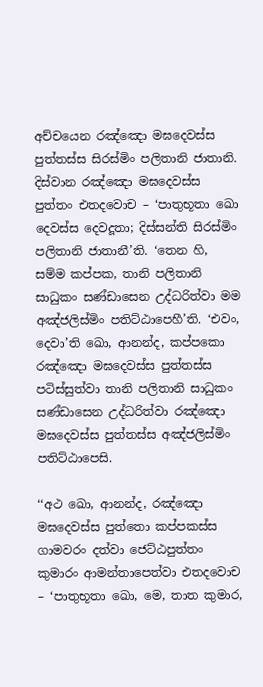අච්‌චයෙන රඤ්‌ඤො මඝදෙවස්‌ස පුත්‌තස්‌ස සිරස්‌මිං පලිතානි ජාතානි. දිස්‌වාන රඤ්‌ඤො මඝදෙවස්‌ස පුත්‌තං එතදවොච – ‘පාතුභූතා ඛො දෙවස්‌ස දෙවදූතා; දිස්‌සන්‌ති සිරස්‌මිං පලිතානි ජාතානී’ති. ‘තෙන හි, සම්‌ම කප්‌පක, තානි පලිතානි සාධුකං සණ්‌ඩාසෙන උද්‌ධරිත්‌වා මම අඤ්‌ජලිස්‌මිං පතිට්‌ඨාපෙහී’ති. ‘එවං, දෙවා’ති ඛො, ආනන්‌ද, කප්‌පකො රඤ්‌ඤො මඝදෙවස්‌ස පුත්‌තස්‌ස පටිස්‌සුත්‌වා තානි පලිතානි සාධුකං සණ්‌ඩාසෙන උද්‌ධරිත්‌වා රඤ්‌ඤො මඝදෙවස්‌ස පුත්‌තස්‌ස අඤ්‌ජලිස්‌මිං පතිට්‌ඨාපෙසි.

‘‘අථ ඛො, ආනන්‌ද, රඤ්‌ඤො මඝදෙවස්‌ස පුත්‌තො කප්‌පකස්‌ස ගාමවරං දත්‌වා ජෙට්‌ඨපුත්‌තං කුමාරං ආමන්‌තාපෙත්‌වා එතදවොච – ‘පාතුභූතා ඛො, මෙ, තාත කුමාර,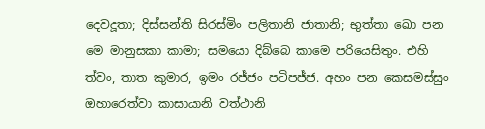දෙවදූතා; දිස්‌සන්‌ති සිරස්‌මිං පලිතානි ජාතානි; භුත්‌තා ඛො පන මෙ මානුසකා කාමා; සමයො දිබ්‌බෙ කාමෙ පරියෙසිතුං. එහි ත්‌වං, තාත කුමාර, ඉමං රජ්‌ජං පටිපජ්‌ජ. අහං පන කෙසමස්‌සුං ඔහාරෙත්‌වා කාසායානි වත්‌ථානි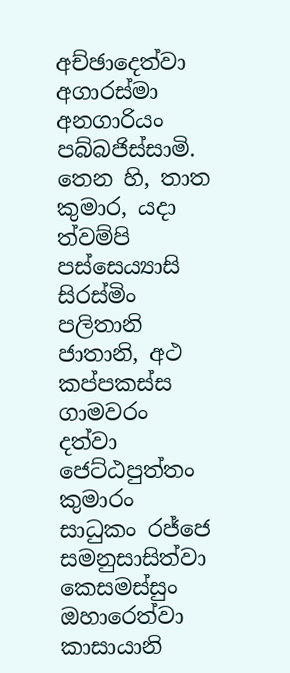අච්‌ඡාදෙත්‌වා අගාරස්‌මා අනගාරියං පබ්‌බජිස්‌සාමි. තෙන හි, තාත කුමාර, යදා ත්‌වම්‌පි පස්‌සෙය්‍යාසි සිරස්‌මිං පලිතානි ජාතානි, අථ කප්‌පකස්‌ස ගාමවරං දත්‌වා ජෙට්‌ඨපුත්‌තං කුමාරං සාධුකං රජ්‌ජෙ සමනුසාසිත්‌වා කෙසමස්‌සුං ඔහාරෙත්‌වා කාසායානි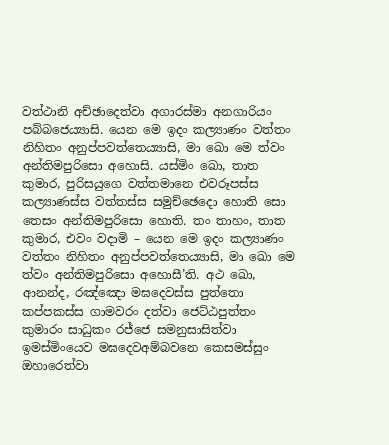වත්‌ථානි අච්‌ඡාදෙත්‌වා අගාරස්‌මා අනගාරියං පබ්‌බජෙය්‍යාසි. යෙන මෙ ඉදං කල්‍යාණං වත්‌තං නිහිතං අනුප්‌පවත්‌තෙය්‍යාසි, මා ඛො මෙ ත්‌වං අන්‌තිමපුරිසො අහොසි. යස්‌මිං ඛො, තාත කුමාර, පුරිසයුගෙ වත්‌තමානෙ එවරූපස්‌ස කල්‍යාණස්‌ස වත්‌තස්‌ස සමුච්‌ඡෙදො හොති සො තෙසං අන්‌තිමපුරිසො හොති. තං තාහං, තාත කුමාර, එවං වදාමි – යෙන මෙ ඉදං කල්‍යාණං වත්‌තං නිහිතං අනුප්‌පවත්‌තෙය්‍යාසි, මා ඛො මෙ ත්‌වං අන්‌තිමපුරිසො අහොසී’ති. අථ ඛො, ආනන්‌ද, රඤ්‌ඤො මඝදෙවස්‌ස පුත්‌තො කප්‌පකස්‌ස ගාමවරං දත්‌වා ජෙට්‌ඨපුත්‌තං කුමාරං සාධුකං රජ්‌ජෙ සමනුසාසිත්‌වා ඉමස්‌මිංයෙව මඝදෙවඅම්‌බවනෙ කෙසමස්‌සුං ඔහාරෙත්‌වා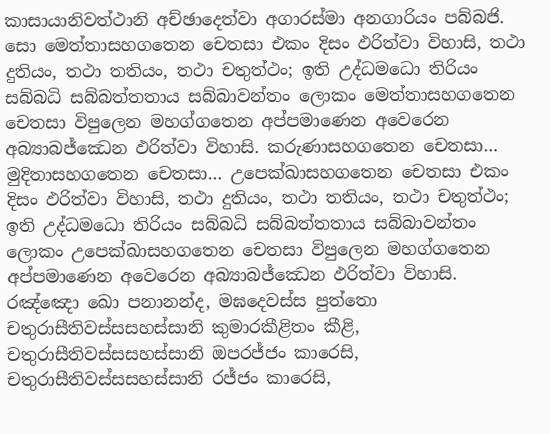කාසායානිවත්‌ථානි අච්‌ඡාදෙත්‌වා අගාරස්‌මා අනගාරියං පබ්‌බජි. සො මෙත්‌තාසහගතෙන චෙතසා එකං දිසං ඵරිත්‌වා විහාසි, තථා දුතියං, තථා තතියං, තථා චතුත්‌ථං; ඉති උද්‌ධමධො තිරියං සබ්‌බධි සබ්‌බත්‌තතාය සබ්‌බාවන්‌තං ලොකං මෙත්‌තාසහගතෙන චෙතසා විපුලෙන මහග්‌ගතෙන අප්‌පමාණෙන අවෙරෙන අබ්‍යාබජ්‌ඣෙන ඵරිත්‌වා විහාසි. කරුණාසහගතෙන චෙතසා… මුදිතාසහගතෙන චෙතසා… උපෙක්‌ඛාසහගතෙන චෙතසා එකං දිසං ඵරිත්‌වා විහාසි, තථා දුතියං, තථා තතියං, තථා චතුත්‌ථං; ඉති උද්‌ධමධො තිරියං සබ්‌බධි සබ්‌බත්‌තතාය සබ්‌බාවන්‌තං ලොකං උපෙක්‌ඛාසහගතෙන චෙතසා විපුලෙන මහග්‌ගතෙන අප්‌පමාණෙන අවෙරෙන අබ්‍යාබජ්‌ඣෙන ඵරිත්‌වා විහාසි. රඤ්‌ඤො ඛො පනානන්‌ද, මඝදෙවස්‌ස පුත්‌තො චතුරාසීතිවස්‌සසහස්‌සානි කුමාරකීළිතං කීළි, චතුරාසීතිවස්‌සසහස්‌සානි ඔපරජ්‌ජං කාරෙසි, චතුරාසීතිවස්‌සසහස්‌සානි රජ්‌ජං කාරෙසි,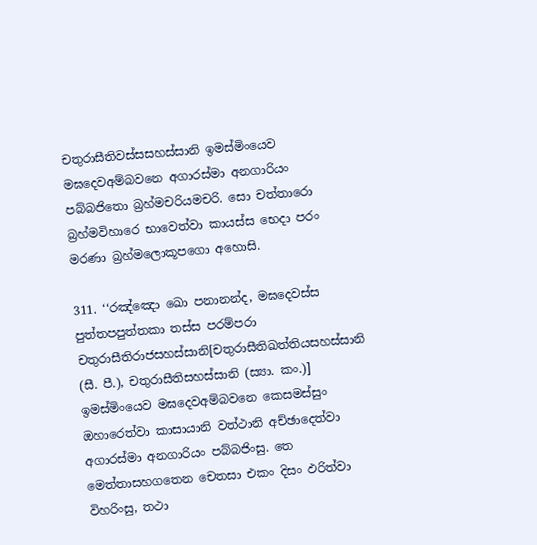චතුරාසීතිවස්‌සසහස්‌සානි ඉමස්‌මිංයෙව මඝදෙවඅම්‌බවනෙ අගාරස්‌මා අනගාරියං පබ්‌බජිතො බ්‍රහ්‌මචරියමචරි. සො චත්‌තාරො බ්‍රහ්‌මවිහාරෙ භාවෙත්‌වා කායස්‌ස භෙදා පරං මරණා බ්‍රහ්‌මලොකූපගො අහොසි.

311. ‘‘රඤ්‌ඤො ඛො පනානන්‌ද, මඝදෙවස්‌ස පුත්‌තපපුත්‌තකා තස්‌ස පරම්‌පරා චතුරාසීතිරාජසහස්‌සානි[චතුරාසීතිඛත්‌තියසහස්‌සානි (සී. පී.), චතුරාසීතිසහස්‌සානි (ස්‍යා. කං.)] ඉමස්‌මිංයෙව මඝදෙවඅම්‌බවනෙ කෙසමස්‌සුං ඔහාරෙත්‌වා කාසායානි වත්‌ථානි අච්‌ඡාදෙත්‌වා අගාරස්‌මා අනගාරියං පබ්‌බජිංසු. තෙ මෙත්‌තාසහගතෙන චෙතසා එකං දිසං ඵරිත්‌වා විහරිංසු, තථා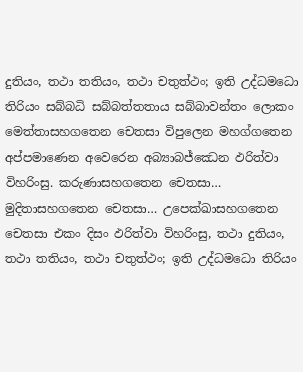දුතියං, තථා තතියං, තථා චතුත්‌ථං; ඉති උද්‌ධමධො තිරියං සබ්‌බධි සබ්‌බත්‌තතාය සබ්‌බාවන්‌තං ලොකං මෙත්‌තාසහගතෙන චෙතසා විපුලෙන මහග්‌ගතෙන අප්‌පමාණෙන අවෙරෙන අබ්‍යාබජ්‌ඣෙන ඵරිත්‌වා විහරිංසු. කරුණාසහගතෙන චෙතසා… මුදිතාසහගතෙන චෙතසා… උපෙක්‌ඛාසහගතෙන චෙතසා එකං දිසං ඵරිත්‌වා විහරිංසු, තථා දුතියං, තථා තතියං, තථා චතුත්‌ථං; ඉති උද්‌ධමධො තිරියං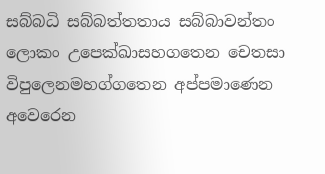සබ්‌බධි සබ්‌බත්‌තතාය සබ්‌බාවන්‌තං ලොකං උපෙක්‌ඛාසහගතෙන චෙතසා විපුලෙනමහග්‌ගතෙන අප්‌පමාණෙන අවෙරෙන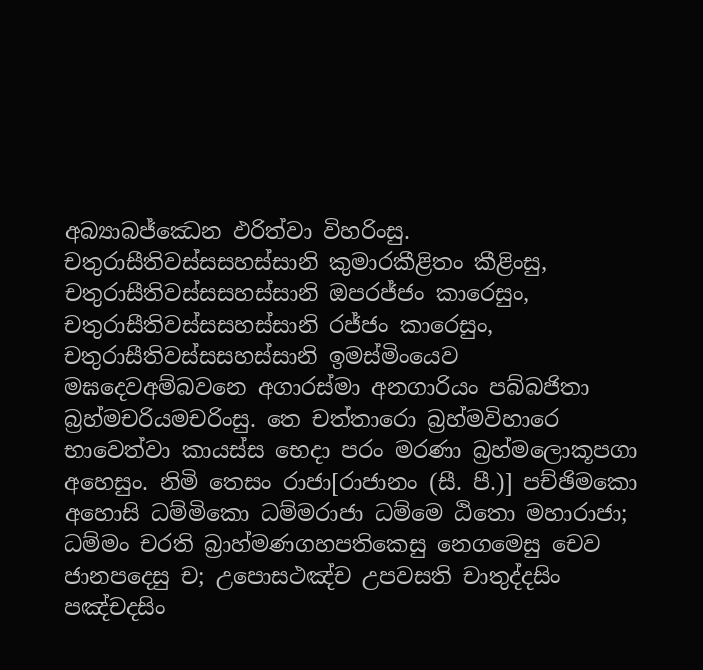අබ්‍යාබජ්‌ඣෙන ඵරිත්‌වා විහරිංසු. චතුරාසීතිවස්‌සසහස්‌සානි කුමාරකීළිතං කීළිංසු, චතුරාසීතිවස්‌සසහස්‌සානි ඔපරජ්‌ජං කාරෙසුං, චතුරාසීතිවස්‌සසහස්‌සානි රජ්‌ජං කාරෙසුං, චතුරාසීතිවස්‌සසහස්‌සානි ඉමස්‌මිංයෙව මඝදෙවඅම්‌බවනෙ අගාරස්‌මා අනගාරියං පබ්‌බජිතා බ්‍රහ්‌මචරියමචරිංසු. තෙ චත්‌තාරො බ්‍රහ්‌මවිහාරෙ භාවෙත්‌වා කායස්‌ස භෙදා පරං මරණා බ්‍රහ්‌මලොකූපගා අහෙසුං. නිමි තෙසං රාජා[රාජානං (සී. පී.)] පච්‌ඡිමකො අහොසි ධම්‌මිකො ධම්‌මරාජා ධම්‌මෙ ඨිතො මහාරාජා; ධම්‌මං චරති බ්‍රාහ්‌මණගහපතිකෙසු නෙගමෙසු චෙව ජානපදෙසු ච; උපොසථඤ්‌ච උපවසති චාතුද්‌දසිං පඤ්‌චදසිං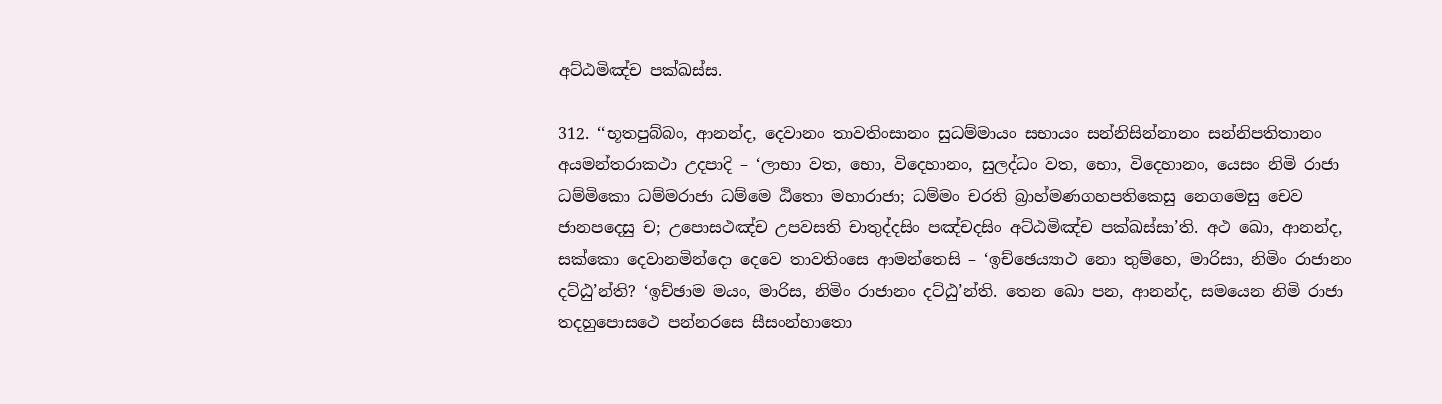අට්‌ඨමිඤ්‌ච පක්‌ඛස්‌ස.

312. ‘‘භූතපුබ්‌බං, ආනන්‌ද, දෙවානං තාවතිංසානං සුධම්‌මායං සභායං සන්‌නිසින්‌නානං සන්‌නිපතිතානං අයමන්‌තරාකථා උදපාදි – ‘ලාභා වත, භො, විදෙහානං, සුලද්‌ධං වත, භො, විදෙහානං, යෙසං නිමි රාජා ධම්‌මිකො ධම්‌මරාජා ධම්‌මෙ ඨිතො මහාරාජා; ධම්‌මං චරති බ්‍රාහ්‌මණගහපතිකෙසු නෙගමෙසු චෙව ජානපදෙසු ච; උපොසථඤ්‌ච උපවසති චාතුද්‌දසිං පඤ්‌චදසිං අට්‌ඨමිඤ්‌ච පක්‌ඛස්‌සා’ති. අථ ඛො, ආනන්‌ද, සක්‌කො දෙවානමින්‌දො දෙවෙ තාවතිංසෙ ආමන්‌තෙසි – ‘ඉච්‌ඡෙය්‍යාථ නො තුම්‌හෙ, මාරිසා, නිමිං රාජානං දට්‌ඨු’න්‌ති? ‘ඉච්‌ඡාම මයං, මාරිස, නිමිං රාජානං දට්‌ඨු’න්‌ති. තෙන ඛො පන, ආනන්‌ද, සමයෙන නිමි රාජා තදහුපොසථෙ පන්‌නරසෙ සීසංන්‌හාතො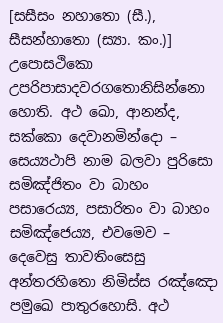[සසීසං නහාතො (සී.), සීසන්‌හාතො (ස්‍යා. කං.)] උපොසථිකො උපරිපාසාදවරගතොනිසින්‌නො හොති. අථ ඛො, ආනන්‌ද, සක්‌කො දෙවානමින්‌දො – සෙය්‍යථාපි නාම බලවා පුරිසො සමිඤ්‌ජිතං වා බාහං පසාරෙය්‍ය, පසාරිතං වා බාහං සමිඤ්‌ජෙය්‍ය, එවමෙව – දෙවෙසු තාවතිංසෙසු අන්‌තරහිතො නිමිස්‌ස රඤ්‌ඤො පමුඛෙ පාතුරහොසි. අථ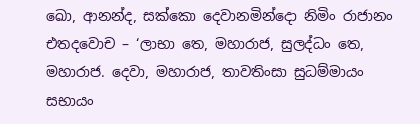ඛො, ආනන්‌ද, සක්‌කො දෙවානමින්‌දො නිමිං රාජානං එතදවොච – ‘ලාභා තෙ, මහාරාජ, සුලද්‌ධං තෙ, මහාරාජ. දෙවා, මහාරාජ, තාවතිංසා සුධම්‌මායං සභායං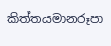කිත්‌තයමානරූපා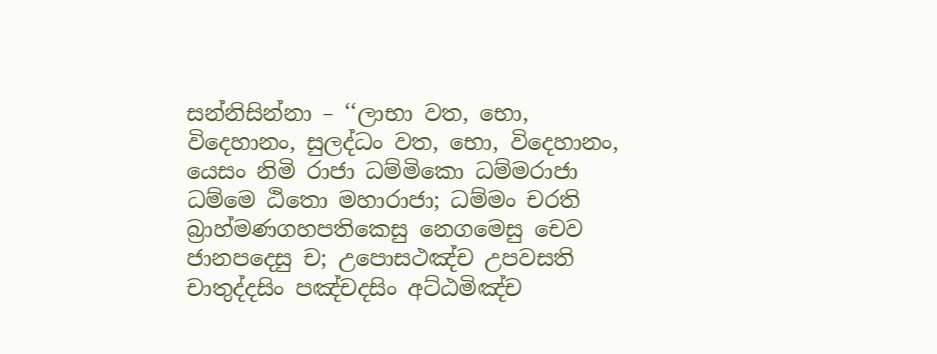සන්‌නිසින්‌නා – ‘‘ලාභා වත, භො, විදෙහානං, සුලද්‌ධං වත, භො, විදෙහානං, යෙසං නිමි රාජා ධම්‌මිකො ධම්‌මරාජා ධම්‌මෙ ඨිතො මහාරාජා; ධම්‌මං චරති බ්‍රාහ්‌මණගහපතිකෙසු නෙගමෙසු චෙව ජානපදෙසු ච; උපොසථඤ්‌ච උපවසති චාතුද්‌දසිං පඤ්‌චදසිං අට්‌ඨමිඤ්‌ච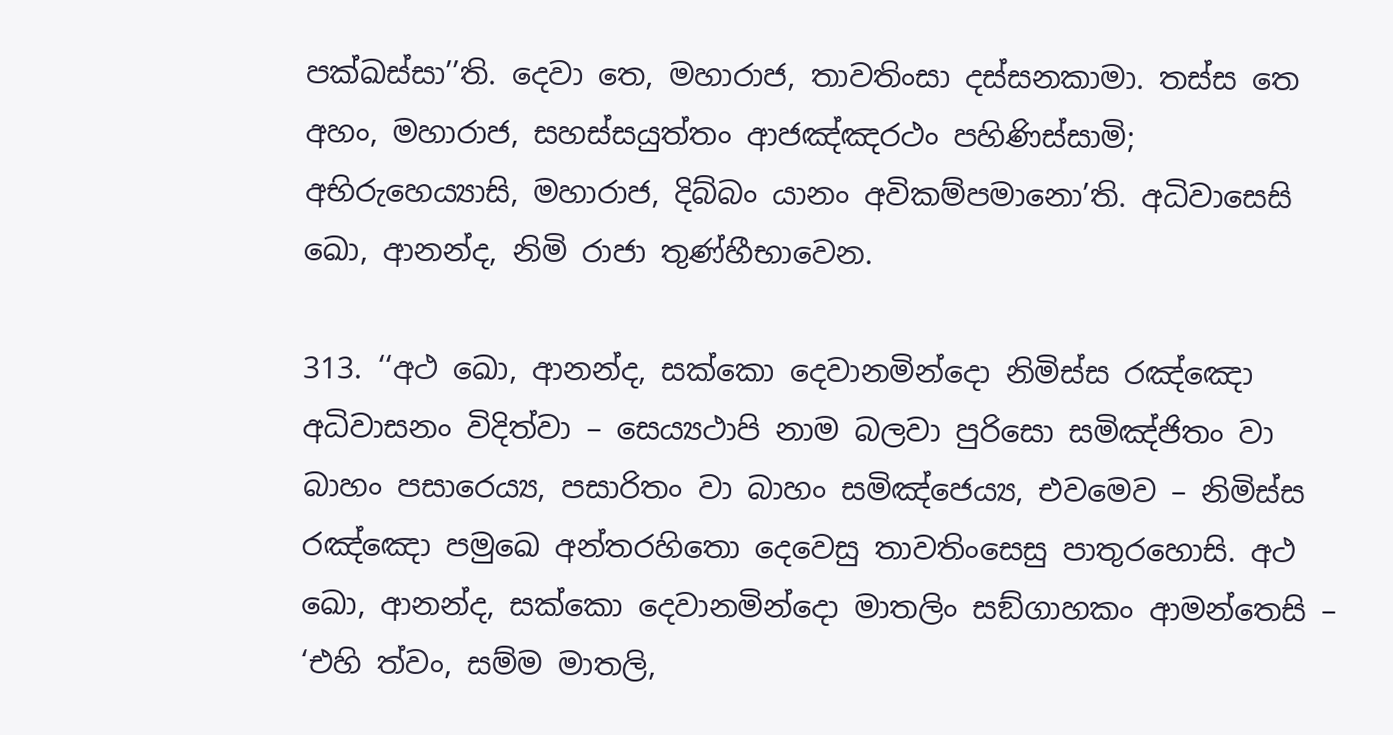පක්‌ඛස්‌සා’’ති. දෙවා තෙ, මහාරාජ, තාවතිංසා දස්‌සනකාමා. තස්‌ස තෙ අහං, මහාරාජ, සහස්‌සයුත්‌තං ආජඤ්‌ඤරථං පහිණිස්‌සාමි; අභිරුහෙය්‍යාසි, මහාරාජ, දිබ්‌බං යානං අවිකම්‌පමානො’ති. අධිවාසෙසි ඛො, ආනන්‌ද, නිමි රාජා තුණ්‌හීභාවෙන.

313. ‘‘අථ ඛො, ආනන්‌ද, සක්‌කො දෙවානමින්‌දො නිමිස්‌ස රඤ්‌ඤො අධිවාසනං විදිත්‌වා – සෙය්‍යථාපි නාම බලවා පුරිසො සමිඤ්‌ජිතං වා බාහං පසාරෙය්‍ය, පසාරිතං වා බාහං සමිඤ්‌ජෙය්‍ය, එවමෙව – නිමිස්‌ස රඤ්‌ඤො පමුඛෙ අන්‌තරහිතො දෙවෙසු තාවතිංසෙසු පාතුරහොසි. අථ ඛො, ආනන්‌ද, සක්‌කො දෙවානමින්‌දො මාතලිං සඞ්‌ගාහකං ආමන්‌තෙසි – ‘එහි ත්‌වං, සම්‌ම මාතලි,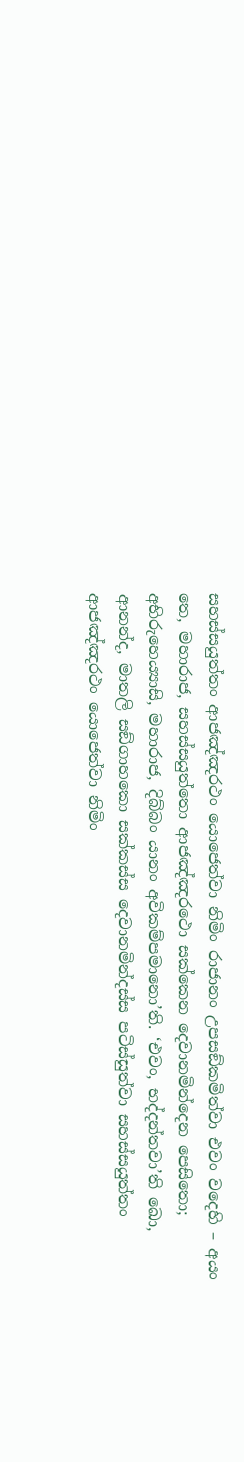සහස්‌සයුත්‌තං ආජඤ්‌ඤරථං යොජෙත්‌වා නිමිං රාජානං උපසඞ්‌කමිත්‌වා එවං වදෙහි – අයං තෙ, මහාරාජ, සහස්‌සයුත්‌තො ආජඤ්‌ඤරථො සක්‌කෙන දෙවානමින්‌දෙන පෙසිතො; අභිරුහෙය්‍යාසි, මහාරාජ, දිබ්‌බං යානං අවිකම්‌පමානො’ති. ‘එවං, භද්‌දන්‌තවා’ති ඛො, ආනන්‌ද, මාතලි සඞ්‌ගාහකො සක්‌කස්‌ස දෙවානමින්‌දස්‌ස පටිස්‌සුත්‌වා සහස්‌සයුත්‌තං ආජඤ්‌ඤරථං යොජෙත්‌වා නිමිං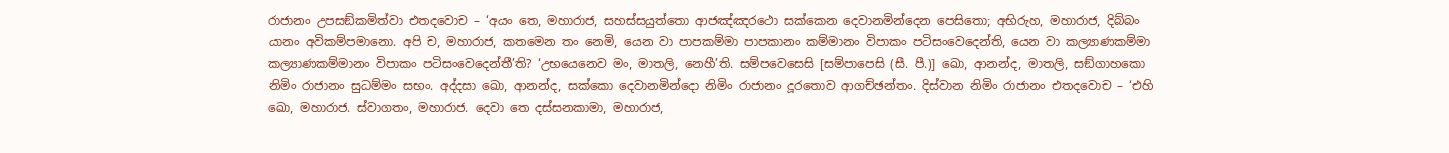රාජානං උපසඞ්‌කමිත්‌වා එතදවොච – ‘අයං තෙ, මහාරාජ, සහස්‌සයුත්‌තො ආජඤ්‌ඤරථො සක්‌කෙන දෙවානමින්‌දෙන පෙසිතො; අභිරුහ, මහාරාජ, දිබ්‌බං යානං අවිකම්‌පමානො. අපි ච, මහාරාජ, කතමෙන තං නෙමි, යෙන වා පාපකම්‌මා පාපකානං කම්‌මානං විපාකං පටිසංවෙදෙන්‌ති, යෙන වා කල්‍යාණකම්‌මා කල්‍යාණකම්‌මානං විපාකං පටිසංවෙදෙන්‌තී’ති? ‘උභයෙනෙව මං, මාතලි, නෙහී’ති. සම්‌පවෙසෙසි [සම්‌පාපෙසි (සී. පී.)] ඛො, ආනන්‌ද, මාතලි, සඞ්‌ගාහකො නිමිං රාජානං සුධම්‌මං සභං. අද්‌දසා ඛො, ආනන්‌ද, සක්‌කො දෙවානමින්‌දො නිමිං රාජානං දූරතොව ආගච්‌ඡන්‌තං. දිස්‌වාන නිමිං රාජානං එතදවොච – ‘එහි ඛො, මහාරාජ. ස්‌වාගතං, මහාරාජ. දෙවා තෙ දස්‌සනකාමා, මහාරාජ,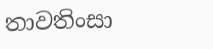තාවතිංසා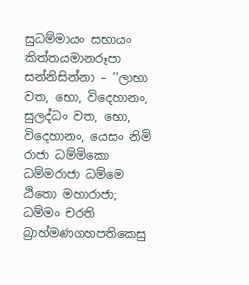සුධම්‌මායං සභායං කිත්‌තයමානරූපා සන්‌නිසින්‌නා – ‘‘ලාභා වත, භො, විදෙහානං, සුලද්‌ධං වත, භො, විදෙහානං, යෙසං නිමි රාජා ධම්‌මිකො ධම්‌මරාජා ධම්‌මෙ ඨිතො මහාරාජා; ධම්‌මං චරති බ්‍රාහ්‌මණගහපතිකෙසු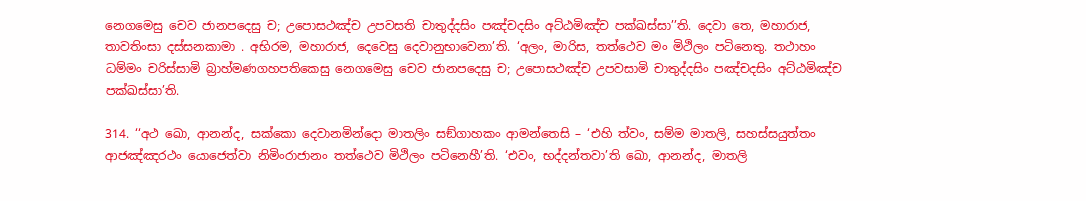නෙගමෙසු චෙව ජානපදෙසු ච; උපොසථඤ්‌ච උපවසති චාතුද්‌දසිං පඤ්‌චදසිං අට්‌ඨමිඤ්‌ච පක්‌ඛස්‌සා’’ති. දෙවා තෙ, මහාරාජ, තාවතිංසා දස්‌සනකාමා . අභිරම, මහාරාජ, දෙවෙසු දෙවානුභාවෙනා’ති. ‘අලං, මාරිස, තත්‌ථෙව මං මිථිලං පටිනෙතු. තථාහං ධම්‌මං චරිස්‌සාමි බ්‍රාහ්‌මණගහපතිකෙසු නෙගමෙසු චෙව ජානපදෙසු ච; උපොසථඤ්‌ච උපවසාමි චාතුද්‌දසිං පඤ්‌චදසිං අට්‌ඨමිඤ්‌ච පක්‌ඛස්‌සා’ති.

314. ‘‘අථ ඛො, ආනන්‌ද, සක්‌කො දෙවානමින්‌දො මාතලිං සඞ්‌ගාහකං ආමන්‌තෙසි – ‘එහි ත්‌වං, සම්‌ම මාතලි, සහස්‌සයුත්‌තං ආජඤ්‌ඤරථං යොජෙත්‌වා නිමිංරාජානං තත්‌ථෙව මිථිලං පටිනෙහී’ති. ‘එවං, භද්‌දන්‌තවා’ති ඛො, ආනන්‌ද, මාතලි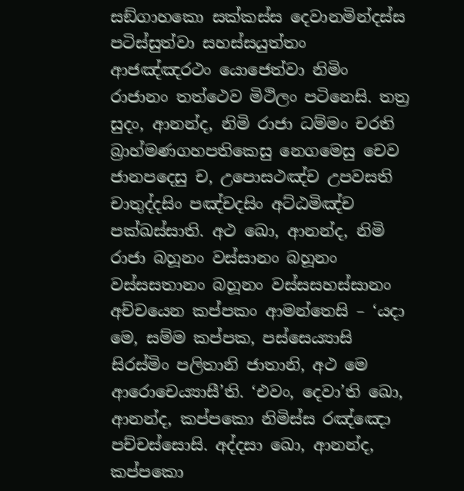සඞ්‌ගාහකො සක්‌කස්‌ස දෙවානමින්‌දස්‌ස පටිස්‌සුත්‌වා සහස්‌සයුත්‌තං ආජඤ්‌ඤරථං යොජෙත්‌වා නිමිං රාජානං තත්‌ථෙව මිථිලං පටිනෙසි. තත්‍ර සුදං, ආනන්‌ද, නිමි රාජා ධම්‌මං චරති බ්‍රාහ්‌මණගහපතිකෙසු නෙගමෙසු චෙව ජානපදෙසු ච, උපොසථඤ්‌ච උපවසති චාතුද්‌දසිං පඤ්‌චදසිං අට්‌ඨමිඤ්‌ච පක්‌ඛස්‌සාති. අථ ඛො, ආනන්‌ද, නිමි රාජා බහූනං වස්‌සානං බහූනං වස්‌සසතානං බහූනං වස්‌සසහස්‌සානං අච්‌චයෙන කප්‌පකං ආමන්‌තෙසි – ‘යදා මෙ, සම්‌ම කප්‌පක, පස්‌සෙය්‍යාසි සිරස්‌මිං පලිතානි ජාතානි, අථ මෙ ආරොචෙය්‍යාසී’ති. ‘එවං, දෙවා’ති ඛො, ආනන්‌ද, කප්‌පකො නිමිස්‌ස රඤ්‌ඤො පච්‌චස්‌සොසි. අද්‌දසා ඛො, ආනන්‌ද, කප්‌පකො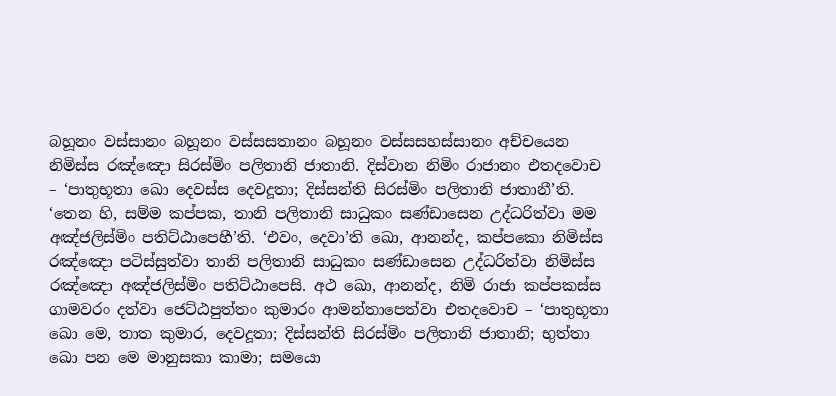බහූනං වස්‌සානං බහූනං වස්‌සසතානං බහූනං වස්‌සසහස්‌සානං අච්‌චයෙන නිමිස්‌ස රඤ්‌ඤො සිරස්‌මිං පලිතානි ජාතානි. දිස්‌වාන නිමිං රාජානං එතදවොච – ‘පාතුභූතා ඛො දෙවස්‌ස දෙවදූතා; දිස්‌සන්‌ති සිරස්‌මිං පලිතානි ජාතානී’ති. ‘තෙන හි, සම්‌ම කප්‌පක, තානි පලිතානි සාධුකං සණ්‌ඩාසෙන උද්‌ධරිත්‌වා මම අඤ්‌ජලිස්‌මිං පතිට්‌ඨාපෙහී’ති. ‘එවං, දෙවා’ති ඛො, ආනන්‌ද, කප්‌පකො නිමිස්‌ස රඤ්‌ඤො පටිස්‌සුත්‌වා තානි පලිතානි සාධුකං සණ්‌ඩාසෙන උද්‌ධරිත්‌වා නිමිස්‌ස රඤ්‌ඤො අඤ්‌ජලිස්‌මිං පතිට්‌ඨාපෙසි. අථ ඛො, ආනන්‌ද, නිමි රාජා කප්‌පකස්‌ස ගාමවරං දත්‌වා ජෙට්‌ඨපුත්‌තං කුමාරං ආමන්‌තාපෙත්‌වා එතදවොච – ‘පාතුභූතා ඛො මෙ, තාත කුමාර, දෙවදූතා; දිස්‌සන්‌ති සිරස්‌මිං පලිතානි ජාතානි; භුත්‌තා ඛො පන මෙ මානුසකා කාමා; සමයො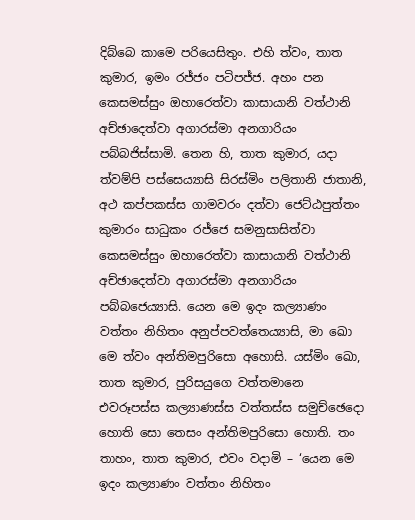දිබ්‌බෙ කාමෙ පරියෙසිතුං. එහි ත්‌වං, තාත කුමාර, ඉමං රජ්‌ජං පටිපජ්‌ජ. අහං පන කෙසමස්‌සුං ඔහාරෙත්‌වා කාසායානි වත්‌ථානි අච්‌ඡාදෙත්‌වා අගාරස්‌මා අනගාරියං පබ්‌බජිස්‌සාමි. තෙන හි, තාත කුමාර, යදා ත්‌වම්‌පි පස්‌සෙය්‍යාසි සිරස්‌මිං පලිතානි ජාතානි, අථ කප්‌පකස්‌ස ගාමවරං දත්‌වා ජෙට්‌ඨපුත්‌තං කුමාරං සාධුකං රජ්‌ජෙ සමනුසාසිත්‌වා කෙසමස්‌සුං ඔහාරෙත්‌වා කාසායානි වත්‌ථානි අච්‌ඡාදෙත්‌වා අගාරස්‌මා අනගාරියං පබ්‌බජෙය්‍යාසි. යෙන මෙ ඉදං කල්‍යාණං වත්‌තං නිහිතං අනුප්‌පවත්‌තෙය්‍යාසි, මා ඛො මෙ ත්‌වං අන්‌තිමපුරිසො අහොසි. යස්‌මිං ඛො, තාත කුමාර, පුරිසයුගෙ වත්‌තමානෙ එවරූපස්‌ස කල්‍යාණස්‌ස වත්‌තස්‌ස සමුච්‌ඡෙදො හොති සො තෙසං අන්‌තිමපුරිසො හොති. තං තාහං, තාත කුමාර, එවං වදාමි – ‘යෙන මෙ ඉදං කල්‍යාණං වත්‌තං නිහිතං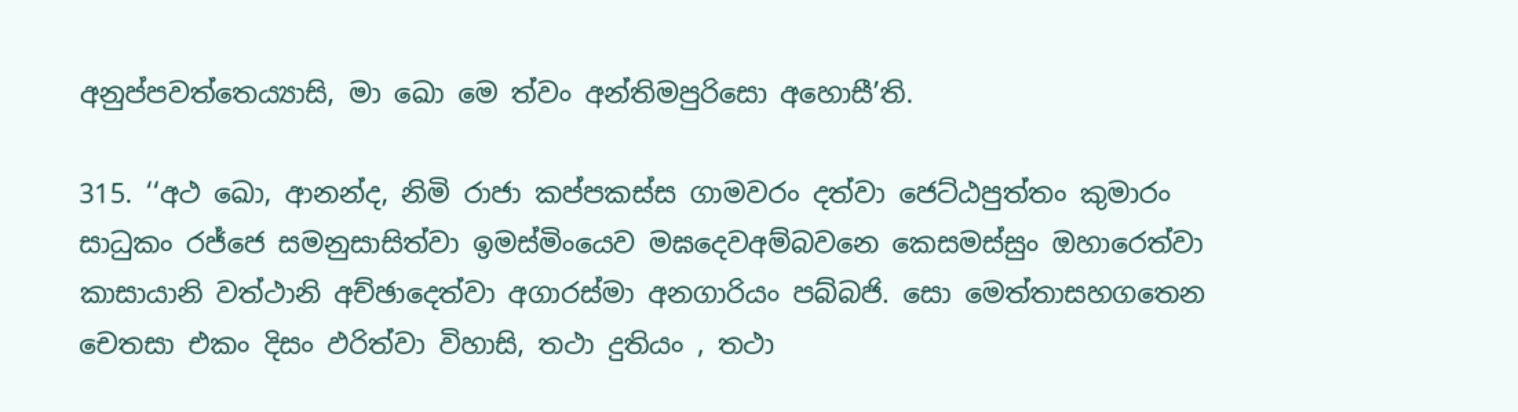අනුප්‌පවත්‌තෙය්‍යාසි, මා ඛො මෙ ත්‌වං අන්‌තිමපුරිසො අහොසී’ති.

315. ‘‘අථ ඛො, ආනන්‌ද, නිමි රාජා කප්‌පකස්‌ස ගාමවරං දත්‌වා ජෙට්‌ඨපුත්‌තං කුමාරං සාධුකං රජ්‌ජෙ සමනුසාසිත්‌වා ඉමස්‌මිංයෙව මඝදෙවඅම්‌බවනෙ කෙසමස්‌සුං ඔහාරෙත්‌වා කාසායානි වත්‌ථානි අච්‌ඡාදෙත්‌වා අගාරස්‌මා අනගාරියං පබ්‌බජි. සො මෙත්‌තාසහගතෙන චෙතසා එකං දිසං ඵරිත්‌වා විහාසි, තථා දුතියං , තථා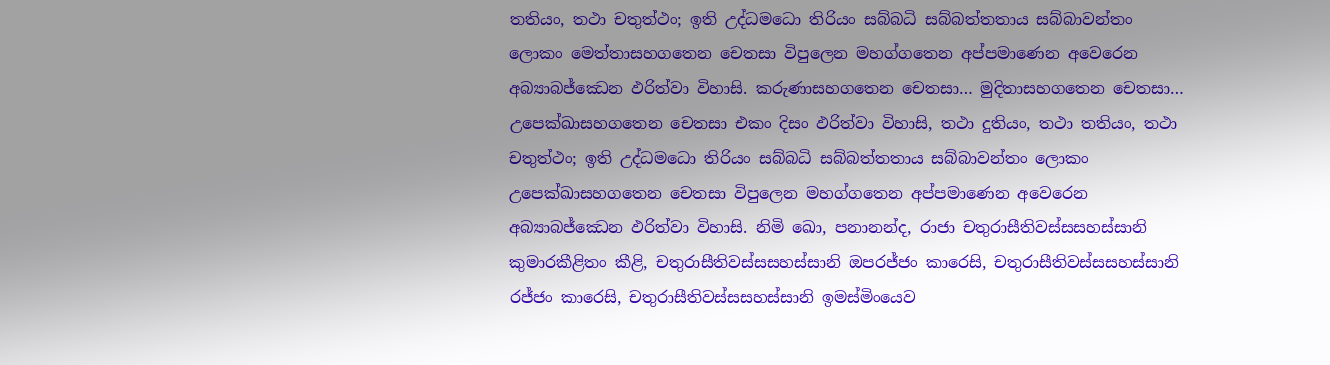තතියං, තථා චතුත්‌ථං; ඉති උද්‌ධමධො තිරියං සබ්‌බධි සබ්‌බත්‌තතාය සබ්‌බාවන්‌තං ලොකං මෙත්‌තාසහගතෙන චෙතසා විපුලෙන මහග්‌ගතෙන අප්‌පමාණෙන අවෙරෙන අබ්‍යාබජ්‌ඣෙන ඵරිත්‌වා විහාසි. කරුණාසහගතෙන චෙතසා… මුදිතාසහගතෙන චෙතසා… උපෙක්‌ඛාසහගතෙන චෙතසා එකං දිසං ඵරිත්‌වා විහාසි, තථා දුතියං, තථා තතියං, තථා චතුත්‌ථං; ඉති උද්‌ධමධො තිරියං සබ්‌බධි සබ්‌බත්‌තතාය සබ්‌බාවන්‌තං ලොකං උපෙක්‌ඛාසහගතෙන චෙතසා විපුලෙන මහග්‌ගතෙන අප්‌පමාණෙන අවෙරෙන අබ්‍යාබජ්‌ඣෙන ඵරිත්‌වා විහාසි. නිමි ඛො, පනානන්‌ද, රාජා චතුරාසීතිවස්‌සසහස්‌සානි කුමාරකීළිතං කීළි, චතුරාසීතිවස්‌සසහස්‌සානි ඔපරජ්‌ජං කාරෙසි, චතුරාසීතිවස්‌සසහස්‌සානි රජ්‌ජං කාරෙසි, චතුරාසීතිවස්‌සසහස්‌සානි ඉමස්‌මිංයෙව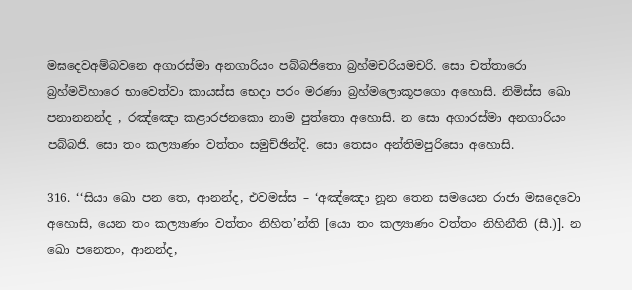මඝදෙවඅම්‌බවනෙ අගාරස්‌මා අනගාරියං පබ්‌බජිතො බ්‍රහ්‌මචරියමචරි. සො චත්‌තාරො බ්‍රහ්‌මවිහාරෙ භාවෙත්‌වා කායස්‌ස භෙදා පරං මරණා බ්‍රහ්‌මලොකූපගො අහොසි. නිමිස්‌ස ඛො පනානනන්‌ද , රඤ්‌ඤො කළාරජනකො නාම පුත්‌තො අහොසි. න සො අගාරස්‌මා අනගාරියං පබ්‌බජි. සො තං කල්‍යාණං වත්‌තං සමුච්‌ඡින්‌දි. සො තෙසං අන්‌තිමපුරිසො අහොසි.

316. ‘‘සියා ඛො පන තෙ, ආනන්‌ද, එවමස්‌ස – ‘අඤ්‌ඤො නූන තෙන සමයෙන රාජා මඝදෙවො අහොසි, යෙන තං කල්‍යාණං වත්‌තං නිහිත’න්‌ති [යො තං කල්‍යාණං වත්‌තං නිහිනීති (සී.)]. න ඛො පනෙතං, ආනන්‌ද,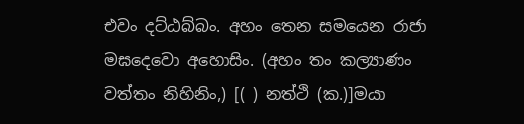එවං දට්‌ඨබ්‌බං. අහං තෙන සමයෙන රාජා මඝදෙවො අහොසිං. (අහං තං කල්‍යාණං වත්‌තං නිහිනිං,) [( ) නත්‌ථි (ක.)]මයා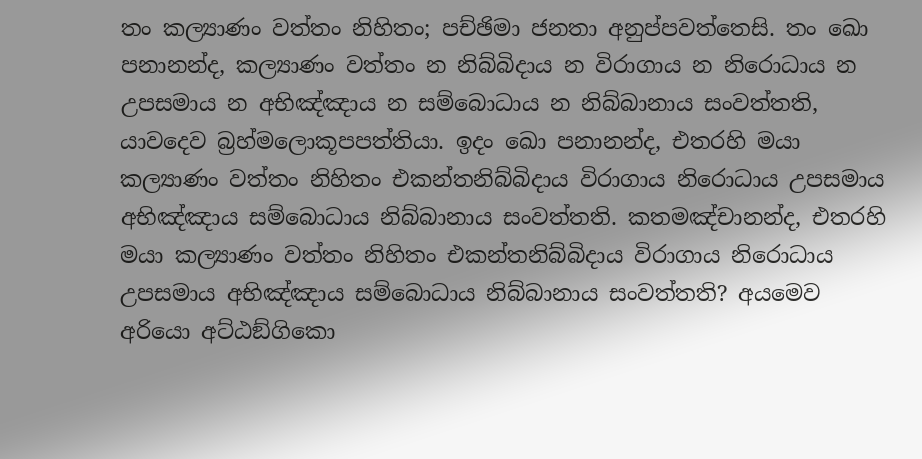තං කල්‍යාණං වත්‌තං නිහිතං; පච්‌ඡිමා ජනතා අනුප්‌පවත්‌තෙසි. තං ඛො පනානන්‌ද, කල්‍යාණං වත්‌තං න නිබ්‌බිදාය න විරාගාය න නිරොධාය න උපසමාය න අභිඤ්‌ඤාය න සම්‌බොධාය න නිබ්‌බානාය සංවත්‌තති, යාවදෙව බ්‍රහ්‌මලොකූපපත්‌තියා. ඉදං ඛො පනානන්‌ද, එතරහි මයා කල්‍යාණං වත්‌තං නිහිතං එකන්‌තනිබ්‌බිදාය විරාගාය නිරොධාය උපසමාය අභිඤ්‌ඤාය සම්‌බොධාය නිබ්‌බානාය සංවත්‌තති. කතමඤ්‌චානන්‌ද, එතරහි මයා කල්‍යාණං වත්‌තං නිහිතං එකන්‌තනිබ්‌බිදාය විරාගාය නිරොධාය උපසමාය අභිඤ්‌ඤාය සම්‌බොධාය නිබ්‌බානාය සංවත්‌තති? අයමෙව අරියො අට්‌ඨඞ්‌ගිකො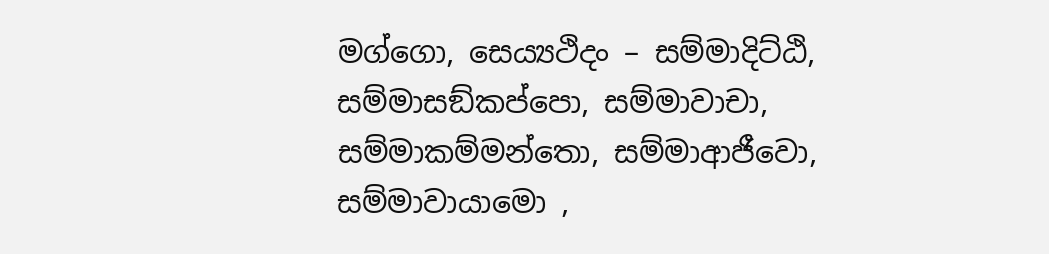මග්‌ගො, සෙය්‍යථිදං – සම්‌මාදිට්‌ඨි, සම්‌මාසඞ්‌කප්‌පො, සම්‌මාවාචා, සම්‌මාකම්‌මන්‌තො, සම්‌මාආජීවො, සම්‌මාවායාමො ,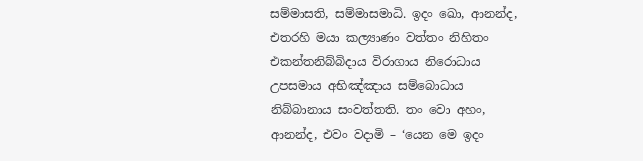සම්‌මාසති, සම්‌මාසමාධි. ඉදං ඛො, ආනන්‌ද, එතරහි මයා කල්‍යාණං වත්‌තං නිහිතං එකන්‌තනිබ්‌බිදාය විරාගාය නිරොධාය උපසමාය අභිඤ්‌ඤාය සම්‌බොධාය නිබ්‌බානාය සංවත්‌තති. තං වො අහං, ආනන්‌ද, එවං වදාමි – ‘යෙන මෙ ඉදං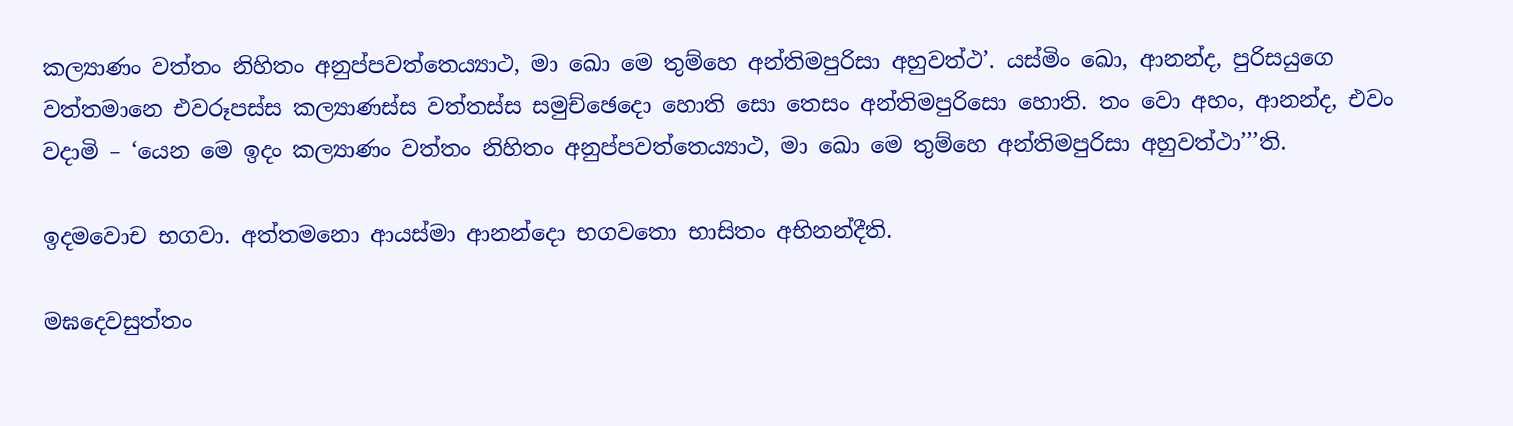කල්‍යාණං වත්‌තං නිහිතං අනුප්‌පවත්‌තෙය්‍යාථ, මා ඛො මෙ තුම්‌හෙ අන්‌තිමපුරිසා අහුවත්‌ථ’. යස්‌මිං ඛො, ආනන්‌ද, පුරිසයුගෙ වත්‌තමානෙ එවරූපස්‌ස කල්‍යාණස්‌ස වත්‌තස්‌ස සමුච්‌ඡෙදො හොති සො තෙසං අන්‌තිමපුරිසො හොති. තං වො අහං, ආනන්‌ද, එවං වදාමි – ‘යෙන මෙ ඉදං කල්‍යාණං වත්‌තං නිහිතං අනුප්‌පවත්‌තෙය්‍යාථ, මා ඛො මෙ තුම්‌හෙ අන්‌තිමපුරිසා අහුවත්‌ථා’’’ති.

ඉදමවොච භගවා. අත්‌තමනො ආයස්‌මා ආනන්‌දො භගවතො භාසිතං අභිනන්‌දීති.

මඝදෙවසුත්‌තං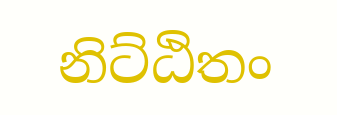නිට්‌ඨිතං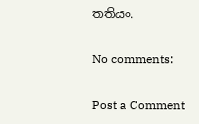තතියං.

No comments:

Post a Comment